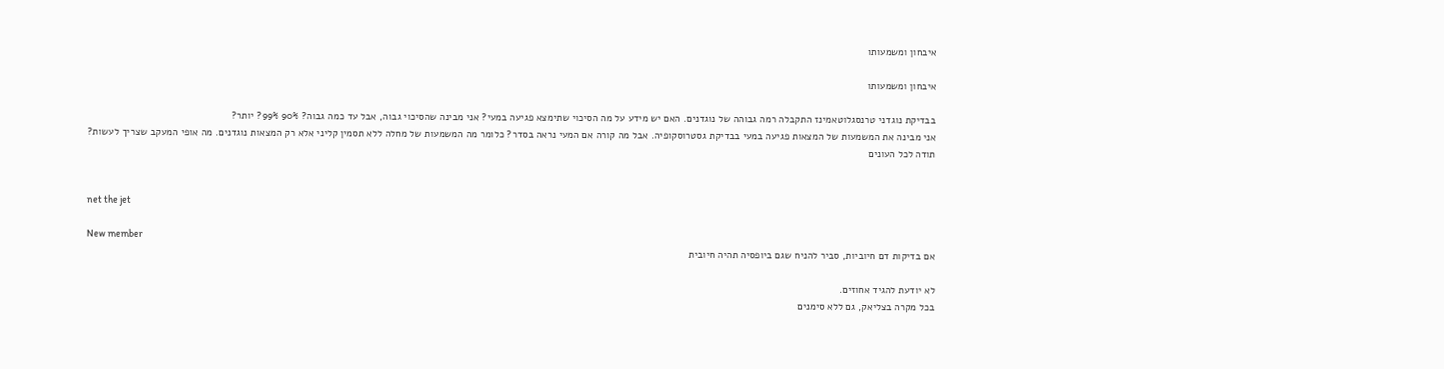איבחון ומשמעותו

איבחון ומשמעותו

בבדיקת נוגדני טרנסגלוטאמינז התקבלה רמה גבוהה של נוגדנים. האם יש מידע על מה הסיכוי שתימצא פגיעה במעי? אני מבינה שהסיכוי גבוה, אבל עד כמה גבוה? 90% 99%? יותר?
אני מבינה את המשמעות של המצאות פגיעה במעי בבדיקת גסטרוסקופיה. אבל מה קורה אם המעי נראה בסדר? כלומר מה המשמעות של מחלה ללא תסמין קליני אלא רק המצאות נוגדנים. מה אופי המעקב שצריך לעשות?
תודה לכל העונים


net the jet

New member
אם בדיקות דם חיוביות, סביר להניח שגם ביופסיה תהיה חיובית

לא יודעת להגיד אחוזים.
בכל מקרה בצליאק, גם ללא סימנים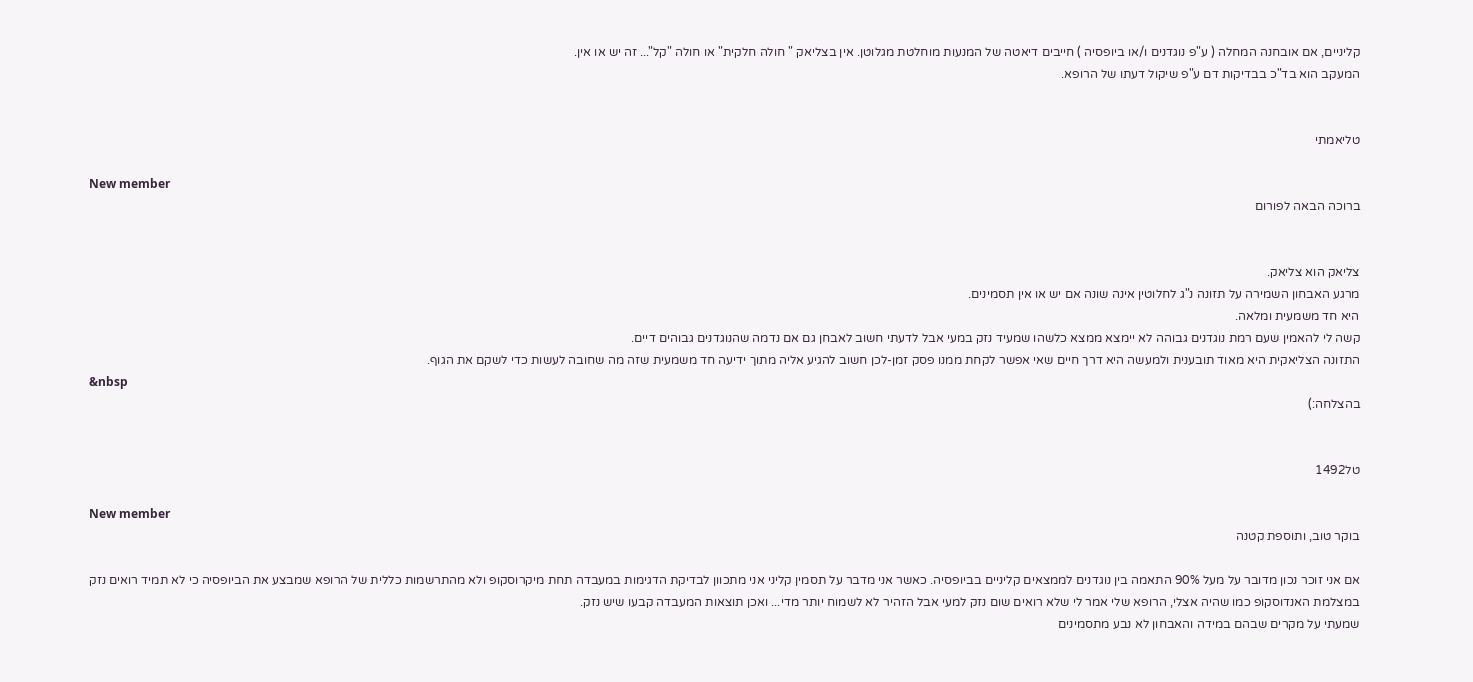קליניים, אם אובחנה המחלה ( ע"פ נוגדנים ו/או ביופסיה ) חייבים דיאטה של המנעות מוחלטת מגלוטן. אין בצליאק " חולה חלקית" או חולה "קל"... זה יש או אין.
המעקב הוא בד"כ בבדיקות דם ע"פ שיקול דעתו של הרופא.


טליאמתי

New member
ברוכה הבאה לפורום


צליאק הוא צליאק.
מרגע האבחון השמירה על תזונה נ"ג לחלוטין אינה שונה אם יש או אין תסמינים.
היא חד משמעית ומלאה.
קשה לי להאמין שעם רמת נוגדנים גבוהה לא יימצא ממצא כלשהו שמעיד נזק במעי אבל לדעתי חשוב לאבחן גם אם נדמה שהנוגדנים גבוהים דיים.
התזונה הצליאקית היא מאוד תובענית ולמעשה היא דרך חיים שאי אפשר לקחת ממנו פסק זמן-לכן חשוב להגיע אליה מתוך ידיעה חד משמעית שזה מה שחובה לעשות כדי לשקם את הגוף.
&nbsp
בהצלחה:)


טל1492

New member
בוקר טוב, ותוספת קטנה

אם אני זוכר נכון מדובר על מעל 90% התאמה בין נוגדנים לממצאים קליניים בביופסיה. כאשר אני מדבר על תסמין קליני אני מתכוון לבדיקת הדגימות במעבדה תחת מיקרוסקופ ולא מהתרשמות כללית של הרופא שמבצע את הביופסיה כי לא תמיד רואים נזק במצלמת האנדוסקופ כמו שהיה אצלי, הרופא שלי אמר לי שלא רואים שום נזק למעי אבל הזהיר לא לשמוח יותר מדי... ואכן תוצאות המעבדה קבעו שיש נזק.
שמעתי על מקרים שבהם במידה והאבחון לא נבע מתסמינים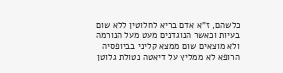כלשהם, ז"א אדם בריא לחלוטין ללא שום בעיות וכאשר הנוגדנים מעט מעל הנורמה ולא מוצאים שום ממצא קליני בביופסיה הרופא לא ממליץ על דיאטה נטולת גלוטן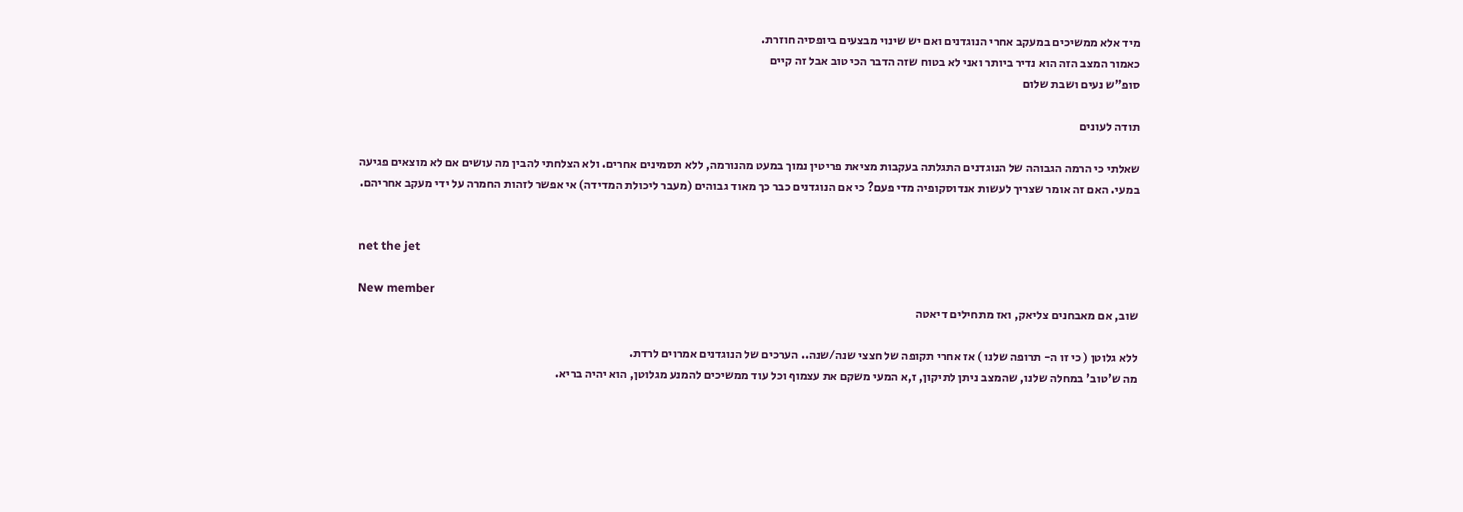מיד אלא ממשיכים במעקב אחרי הנוגדנים ואם יש שינוי מבצעים ביופסיה חוזרת.
כאמור המצב הזה הוא נדיר ביותר ואני לא בטוח שזה הדבר הכי טוב אבל זה קיים
סופ"ש נעים ושבת שלום

תודה לעונים

שאלתי כי הרמה הגבוהה של הנוגדנים התגלתה בעקבות מציאת פריטין נמוך במעט מהנורמה, ללא תסמינים אחרים. ולא הצלחתי להבין מה עושים אם לא מוצאים פגיעה במעי. האם זה אומר שצריך לעשות אנדוסקופיה מדי פעם? כי אם הנוגדנים כבר כך מאוד גבוהים (מעבר ליכולת המדידה) אי אפשר לזהות החמרה על ידי מעקב אחריהם.


net the jet

New member
שוב, אם מאבחנים צליאק, ואז מתחילים דיאטה

ללא גלוטן ( כי זו ה- תרופה שלנו ) אז אחרי תקופה של חצצי שנה/שנה.. הערכים של הנוגדנים אמרוים לרדת.
מה ש'טוב' במחלה שלנו, שהמצב ניתן לתיקון, ז,א המעי משקם את עצמוף וכל עוד ממשיכים להמנע מגלוטן, הוא יהיה בריא.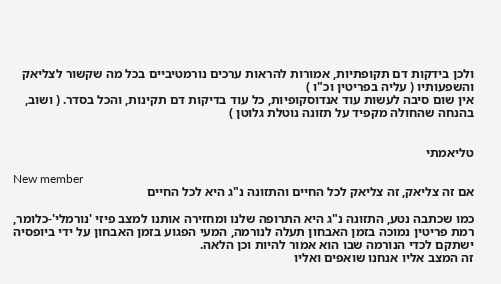ולכן בידקות דם תקופתיות, אמורות להראות ערכים נורמטיביים בכל מה שקשור לצליאק והשפעותיו ( עליה בפריטין וכ"ו )
אין שום סיבה לעשות עוד אנדוסקופיות, כל עוד בדיקות דם תקינות, והכל בסדר. ( ושוב, בהנחה שהחולה מקפיד על תזונה נוטלת גלוטן )


טליאמתי

New member
אם זה צליאק, זה צליאק לכל החיים והתזונה נ"ג היא לכל החיים

כמו שכתבה נטע, התזונה נ"ג היא התרופה שלנו ומחזירה אותנו למצב פיזי 'נורמלי'-כלומר, רמת פריטין נמוכה בזמן האבחון תעלה לנורמה, המעי הפגוע בזמן האבחון על ידי ביופסיה ישתקם לכדי הנורמה שבו הוא אמור להיות וכן הלאה.
זה המצב אליו אנחנו שואפים ואליו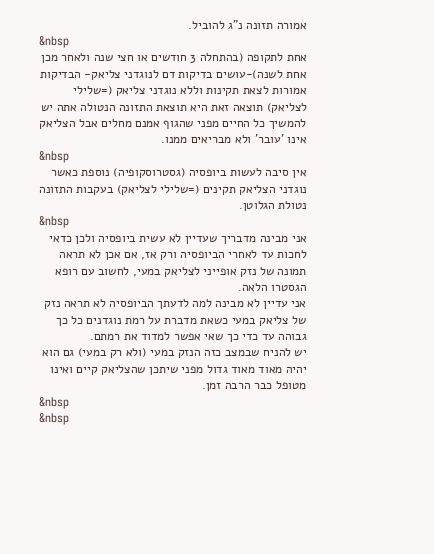אמורה תזונה נ"ג להוביל.
&nbsp
אחת לתקופה (בהתחלה 3 חודשים או חצי שנה ולאחר מכן אחת לשנה)-עושים בדיקות דם לנוגדני צליאק- הבדיקות אמורות לצאת תקינות וללא נוגדני צליאק (=שלילי לצליאק) תוצאה זאת היא תוצאת התזונה הנטולה אתה יש להמשיך כל החיים מפני שהגוף אמנם מחלים אבל הצליאק אינו 'עובר' ולא מבריאים ממנו.
&nbsp
אין סיבה לעשות ביופסיה (גסטרוסקופיה) נוספת כאשר נוגדני הצליאק תקינים (=שלילי לצליאק) בעקבות התזונה נטולת הגלוטן.
&nbsp
אני מבינה מדבריך שעדיין לא עשית ביופסיה ולכן כדאי לחכות עד לאחרי הביופסיה ורק אז, אם אכן לא תראה תמונה של נזק אופייני לצליאק במעי, לחשוב עם רופא הגסטרו הלאה.
אני עדיין לא מבינה למה לדעתך הביופסיה לא תראה נזק של צליאק במעי כשאת מדברת על רמת נוגדנים כל כך גבוהה עד כדי כך שאי אפשר למדוד את רמתם.
יש להניח שבמצב כזה הנזק במעי (ולא רק במעי) גם הוא יהיה מאוד מאוד גדול מפני שיתכן שהצליאק קיים ואינו מטופל כבר הרבה זמן.
&nbsp
&nbsp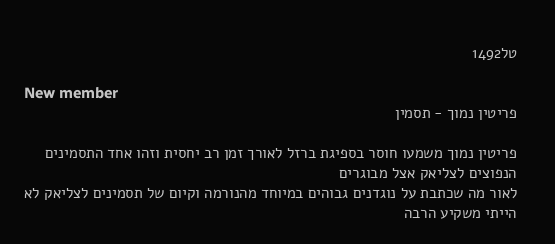טל1492

New member
פריטין נמוך - תסמין

פריטין נמוך משמעו חוסר בספיגת ברזל לאורך זמן רב יחסית וזהו אחד התסמינים הנפוצים לצליאק אצל מבוגרים
לאור מה שכתבת על נוגדנים גבוהים במיוחד מהנורמה וקיום של תסמינים לצליאק לא הייתי משקיע הרבה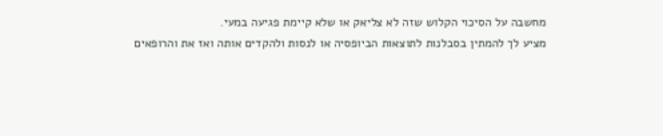מחשבה על הסיכוי הקלוש שזה לא צליאק או שלא קיימת פגיעה במעי.
מציע לך להמתין בסבלנות לתוצאות הביופסיה או לנסות ולהקדים אותה ואז את והרופאים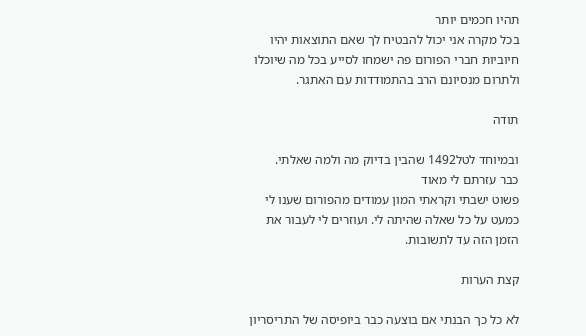תהיו חכמים יותר
בכל מקרה אני יכול להבטיח לך שאם התוצאות יהיו חיוביות חברי הפורום פה ישמחו לסייע בכל מה שיוכלו ולתרום מנסיונם הרב בהתמודדות עם האתגר.

תודה

ובמיוחד לטל1492 שהבין בדיוק מה ולמה שאלתי.
כבר עזרתם לי מאוד
פשוט ישבתי וקראתי המון עמודים מהפורום שענו לי כמעט על כל שאלה שהיתה לי. ועוזרים לי לעבור את הזמן הזה עד לתשובות.

קצת הערות

לא כל כך הבנתי אם בוצעה כבר ביופיסה של התריסריון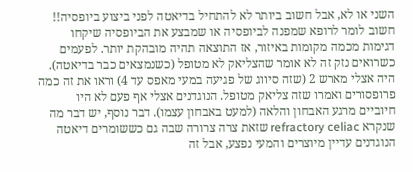השני או לא, אבל חשוב ביותר לא להתחיל בדיאטה לפני ביצוע ביופסיה!! חשוב לומר לרופא שמפנה לביופסיה או שמבצע את הביופסיה שיקחו דגימות מכמה מקומות באיזור, אז התוצאה תהיה מובהקת יותר. לפעמים כשרואים נזק זה לא אומר שהצליאק לא מטופל (כשנמצאים כבר בדיאטה). היה אצלי מארש 2 (שזה סיווג של פגיעה במעי מאפס עד 4) וראו את זה כמה פרופסורים ואמרו שזה צליאק מטופל. הנוגדנים אצלי אף פעם לא היו חיוביים מרגע האבחון והלאה (למעט באבחון עצמו). דבר נוסף, יש דבר מה שנקרא refractory celiac שזאת צרה צרורה שבה גם כששומרים דיאטה הנוגדנים עדיין מיוצרים והמעי נפצע, אבל זה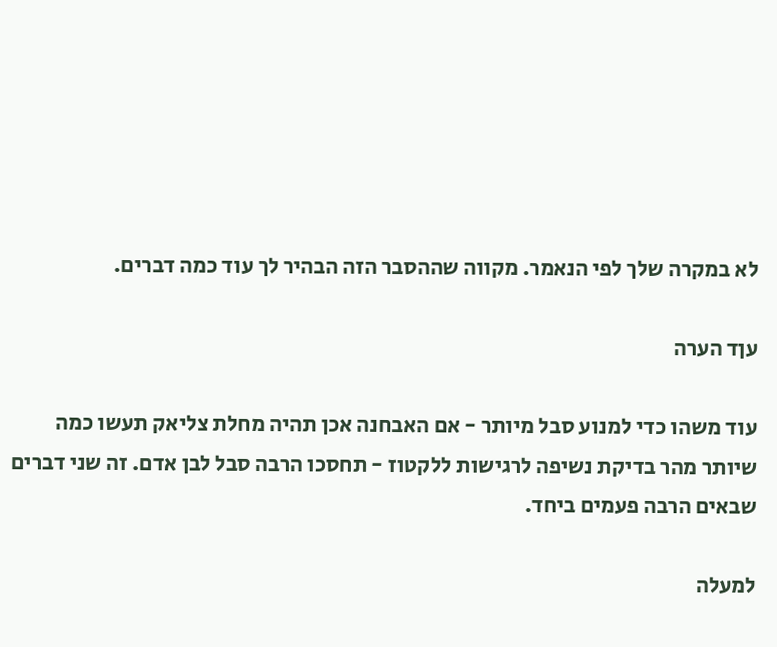לא במקרה שלך לפי הנאמר. מקווה שההסבר הזה הבהיר לך עוד כמה דברים.

עןד הערה

עוד משהו כדי למנוע סבל מיותר - אם האבחנה אכן תהיה מחלת צליאק תעשו כמה שיותר מהר בדיקת נשיפה לרגישות ללקטוז - תחסכו הרבה סבל לבן אדם. זה שני דברים שבאים הרבה פעמים ביחד.

למעלה